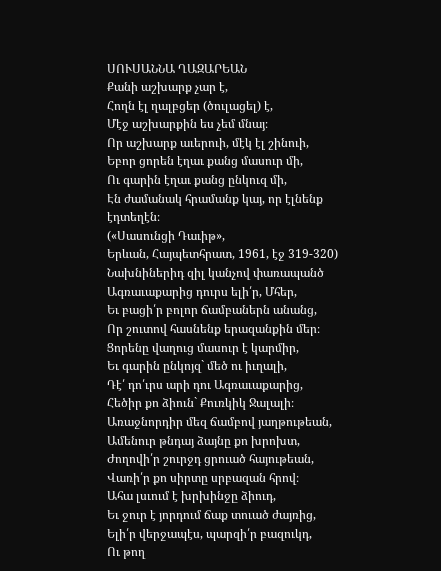ՍՈՒՍԱՆՆԱ ՂԱԶԱՐԵԱՆ
Քանի աշխարք չար է,
Հողն էլ ղալբցեր (ծուլացել) է,
Մէջ աշխարքին ես չեմ մնայ։
Որ աշխարք աւերուի, մէկ էլ շինուի,
Եբոր ցորեն էղաւ քանց մասուր մի,
Ու գարին էղաւ քանց ընկուզ մի,
Էն ժամանակ հրամանք կայ, որ էլնենք էդտեղէն։
(«Սասունցի Դաւիթ»,
Երևան, Հայպետհրատ, 1961, էջ 319-320)
Նախնիներիդ զիլ կանչով փառապանծ
Ագռաւաքարից դուրս ելի՛ր, Մհեր,
Եւ բացի՛ր բոլոր ճամբաներն անանց,
Որ շուտով հասնենք երազանքին մեր։
Ցորենը վաղուց մասուր է կարմիր,
Եւ գարին ընկոյզ` մեծ ու իւղալի,
Դէ՛ դո՛ւրս արի դու Ագռաւաքարից,
Հեծիր քո ձիուն` Քուռկիկ Ջալալի։
Առաջնորդիր մեզ ճամբով յաղթութեան,
Ամենուր թնդայ ձայնը քո խրոխտ,
Ժողովի՛ր շուրջդ ցրուած հայութեան,
Վառի՛ր քո սիրտը սրբազան հրով։
Ահա լսւում է խրխինջը ձիուդ,
Եւ ջուր է յորդում ճաք տուած ժայռից,
Ելի՛ր վերջապէս, պարզի՛ր բազուկդ,
Ու թող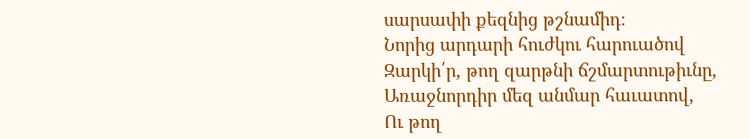սարսափի քեզնից թշնամիդ։
Նորից արդարի հուժկու հարուածով
Զարկի՛ր, թող զարթնի ճշմարտութիւնը,
Առաջնորդիր մեզ անմար հաւատով,
Ու թող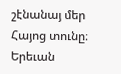շէնանայ մեր Հայոց տունը։
Երեւան